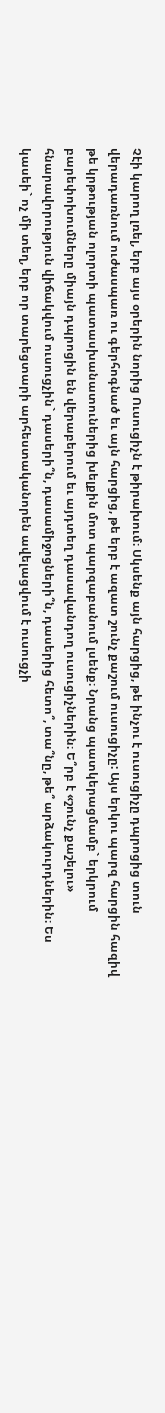Չէի կարող լռել, երբ այս օրերին նորից Ուսուցիչն է թիրախում։ Սկսենք այն հարցից, թե ինչու է ուսուցիչը դպրոցից տուն վերադառնում ուժասպառ ու գերհոգնած եւ այն հարցից, թե երբ է ազատ շունչ քաշում ուսուցիչը: Այս երկու պարզ հարցին հազիվ թե կրթության ոլորտի պատասխանատուներից խելքին մոտ պարզաբանում լսենք։ Նրանց պատկերացմամբ` երկրում բարեփոխումները միայն դպրոցին են վերաբերում եւ այդտեղ դասավանդող ուսուցիչներին։ Ե՞րբ է «շունչ քաշելու» հնարավորություն վիճակվում ուսուցչին` դասերի՞ն, դասամիջոցների՞ն, դասերից հետո՞, տա՞նը, թե՞ արձակուրդներին։ Ես կասեի` ոչ մի տեղ, երբ որ տարեցտարի արհեստականորեն ավելացվում է ուսուցչի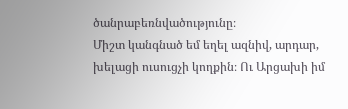ծանրաբեռնվածությունը։
Միշտ կանգնած եմ եղել ազնիվ, արդար, խելացի ուսուցչի կողքին։ Ու Արցախի իմ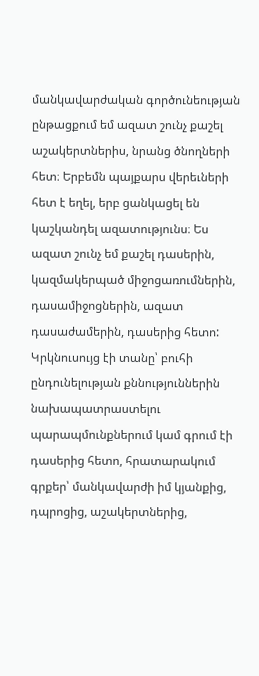մանկավարժական գործունեության ընթացքում եմ ազատ շունչ քաշել աշակերտներիս, նրանց ծնողների հետ։ Երբեմն պայքարս վերեւների հետ է եղել, երբ ցանկացել են կաշկանդել ազատությունս։ Ես ազատ շունչ եմ քաշել դասերին, կազմակերպած միջոցառումներին, դասամիջոցներին, ազատ դասաժամերին, դասերից հետո: Կրկնուսույց էի տանը՝ բուհի ընդունելության քննություններին նախապատրաստելու պարապմունքներում կամ գրում էի դասերից հետո, հրատարակում գրքեր՝ մանկավարժի իմ կյանքից, դպրոցից, աշակերտներից,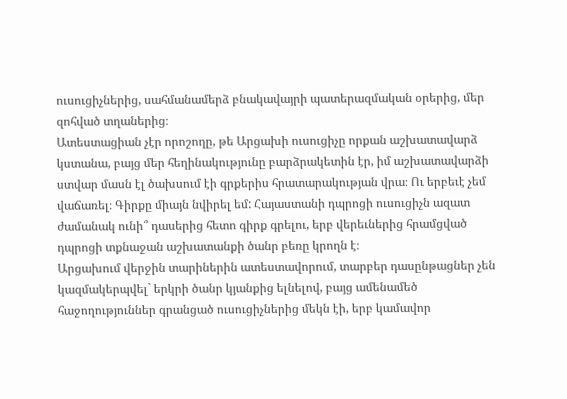ուսուցիչներից, սահմանամերձ բնակավայրի պատերազմական օրերից, մեր զոհված տղաներից։
Ատեստացիան չէր որոշողը, թե Արցախի ուսուցիչը որքան աշխատավարձ կստանա, բայց մեր հեղինակությունը բարձրակետին էր, իմ աշխատավարձի ստվար մասն էլ ծախսում էի գրքերիս հրատարակության վրա։ Ու երբեւէ չեմ վաճառել։ Գիրքը միայն նվիրել եմ: Հայաստանի դպրոցի ուսուցիչն ազատ ժամանակ ունի՞ դասերից հետո գիրք գրելու, երբ վերեւներից հրամցված դպրոցի տքնաջան աշխատանքի ծանր բեռը կրողն է։
Արցախում վերջին տարիներին ատեստավորում, տարբեր դասընթացներ չեն կազմակերպվել` երկրի ծանր կյանքից ելնելով, բայց ամենամեծ հաջողություններ գրանցած ուսուցիչներից մեկն էի, երբ կամավոր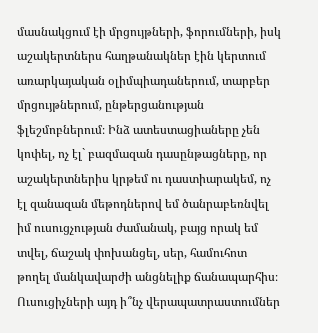մասնակցում էի մրցույթների, ֆորումների, իսկ աշակերտներս հաղթանակներ էին կերտում առարկայական օլիմպիադաներում, տարբեր մրցույթներում, ընթերցանության ֆլեշմոբներում։ Ինձ ատեստացիաները չեն կոփել, ոչ էլ` բազմազան դասընթացները, որ աշակերտներիս կրթեմ ու դաստիարակեմ, ոչ էլ զանազան մեթոդներով եմ ծանրաբեռնվել իմ ուսուցչության ժամանակ, բայց որակ եմ տվել, ճաշակ փոխանցել, սեր, համուհոտ թողել մանկավարժի անցնելիք ճանապարհիս։
Ուսուցիչների այդ ի՞նչ վերապատրաստումներ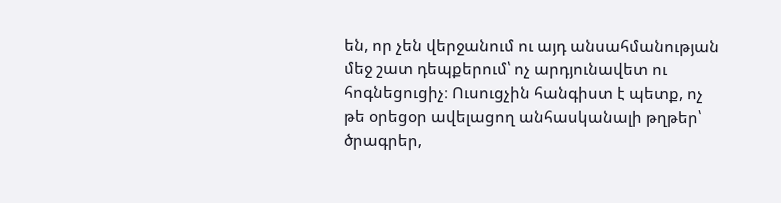են, որ չեն վերջանում ու այդ անսահմանության մեջ շատ դեպքերում՝ ոչ արդյունավետ ու հոգնեցուցիչ։ Ուսուցչին հանգիստ է պետք, ոչ թե օրեցօր ավելացող անհասկանալի թղթեր՝ ծրագրեր,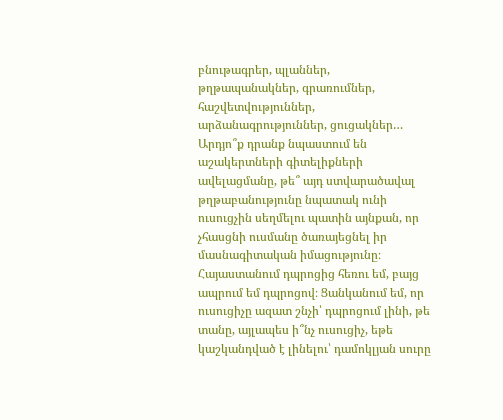բնութագրեր, պլաններ, թղթապանակներ, գրառումներ, հաշվետվություններ, արձանագրություններ, ցուցակներ… Արդյո՞ք դրանք նպաստում են աշակերտների գիտելիքների ավելացմանը, թե՞ այդ ստվարածավալ թղթաբանությունը նպատակ ունի ուսուցչին սեղմելու պատին այնքան, որ չհասցնի ուսմանը ծառայեցնել իր մասնագիտական իմացությունը։
Հայաստանում դպրոցից հեռու եմ, բայց ապրում եմ դպրոցով։ Ցանկանում եմ, որ ուսուցիչը ազատ շնչի՝ դպրոցում լինի, թե տանը, այլապես ի՞նչ ուսուցիչ, եթե կաշկանդված է լինելու՝ դամոկլյան սուրը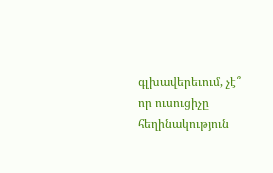գլխավերեւում, չէ՞ որ ուսուցիչը հեղինակություն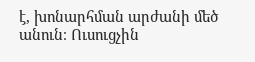է, խոնարհման արժանի մեծ անուն։ Ուսուցչին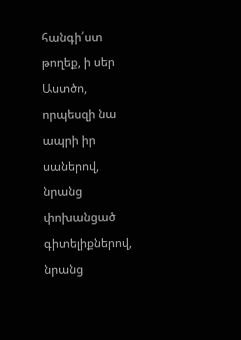հանգի՛ստ թողեք, ի սեր Աստծո, որպեսզի նա ապրի իր սաներով, նրանց փոխանցած գիտելիքներով, նրանց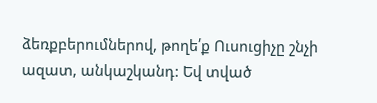ձեռքբերումներով, թողե՛ք Ուսուցիչը շնչի ազատ, անկաշկանդ: Եվ տված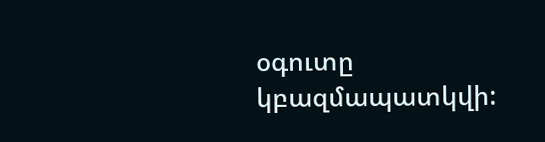օգուտը կբազմապատկվի: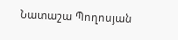Նատաշա Պողոսյան